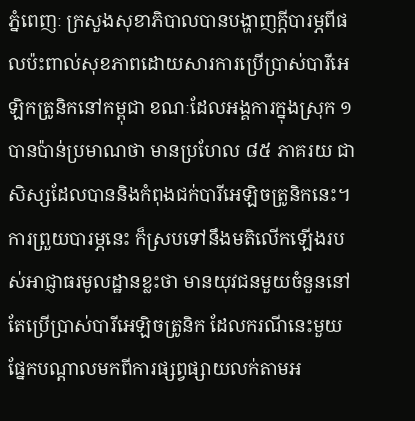ភ្នំពេញៈ ក្រសួងសុខាភិបាលបានបង្ហាញក្ដីបារម្ភពីផលប៉ះពាល់សុខភាពដោយសារការប្រើប្រាស់បារីអេឡិកត្រូនិកនៅកម្ពុជា ខណៈដែលអង្គការក្នុងស្រុក ១ បានប៉ាន់ប្រមាណថា មានប្រហែល ៨៥ ភាគរយ ជាសិស្សដែលបាននិងកំពុងជក់បារីអេឡិចត្រូនិកនេះ។
ការព្រួយបារម្ភនេះ ក៏ស្របទៅនឹងមតិលើកឡើងរបស់អាជ្ញាធរមូលដ្ឋានខ្លះថា មានយុវជនមួយចំនួននៅតែប្រើប្រាស់បារីអេឡិចត្រូនិក ដែលករណីនេះមួយផ្នែកបណ្ដាលមកពីការផ្សព្វផ្សាយលក់តាមអ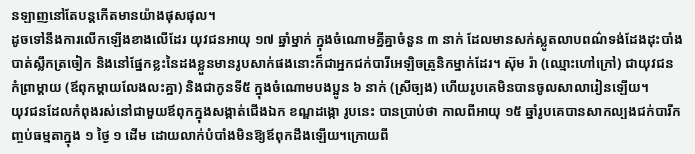នឡាញនៅតែបន្តកើតមានយ៉ាងផុសផុល។
ដូចទៅនឹងការលើកឡើងខាងលើដែរ យុវជនអាយុ ១៧ ឆ្នាំម្នាក់ ក្នុងចំណោមគ្នីគ្នាចំនួន ៣ នាក់ ដែលមានសក់ស្លូតលាបពណ៌ទង់ដែងដុះបាំងបាត់ស្លឹកត្រចៀក និងនៅផ្នែកខ្លះនៃដងខ្លួនមានរូបសាក់ផងនោះក៏ជាអ្នកជក់បារីអេឡិចត្រូនិកម្នាក់ដែរ។ ស៊ុម រ៉ា (ឈ្មោះហៅក្រៅ) ជាយុវជន កំព្រាម្តាយ (ឪពុកម្ដាយលែងលះគ្នា) និងជាកូនទី៥ ក្នុងចំណោមបងប្អូន ៦ នាក់ (ស្រីច្បង) ហើយរូបគេមិនបានចូលសាលារៀនឡើយ។
យុវជនដែលកំពុងរស់នៅជាមួយឪពុកក្នុងសង្កាត់ជើងឯក ខណ្ឌដង្កោ រូបនេះ បានប្រាប់ថា កាលពីអាយុ ១៥ ឆ្នាំរូបគេបានសាកល្បងជក់បារីកញ្ចប់ធម្មតាក្នុង ១ ថ្ងៃ ១ ដើម ដោយលាក់បំបាំងមិនឱ្យឪពុកដឹងឡើយ។ក្រោយពី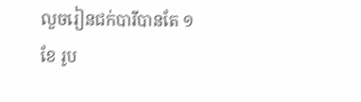លួចរៀនជក់បារីបានតែ ១ ខែ រូប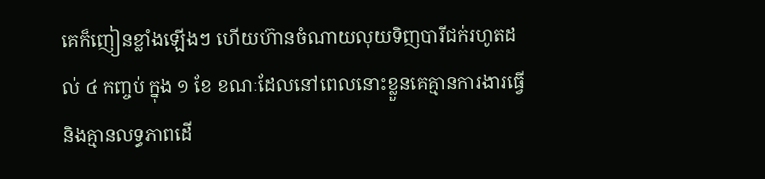គេក៏ញៀនខ្លាំងឡើងៗ ហើយហ៊ានចំណាយលុយទិញបារីជក់រហូតដល់ ៤ កញ្ចប់ ក្នុង ១ ខែ ខណៈដែលនៅពេលនោះខ្លួនគេគ្មានការងារធ្វើ និងគ្មានលទ្ធភាពដើ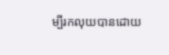ម្បីរកលុយបានដោយ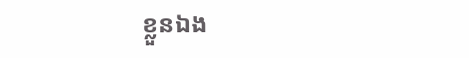ខ្លួនឯង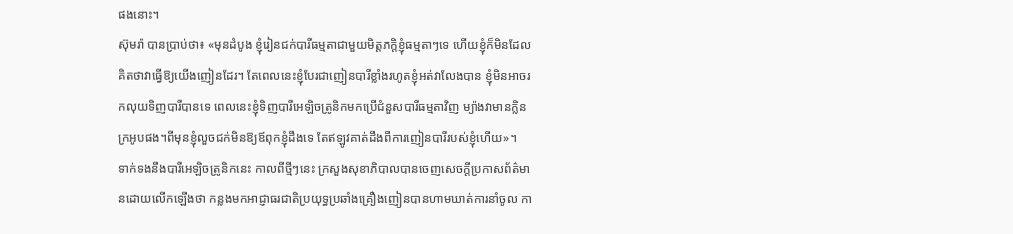ផងនោះ។
ស៊ុមរ៉ា បានប្រាប់ថា៖ «មុនដំបូង ខ្ញុំរៀនជក់បារីធម្មតាជាមួយមិត្តភក្តិខ្ញុំធម្មតាៗទេ ហើយខ្ញុំក៏មិនដែលគិតថាវាធ្វើឱ្យយើងញៀនដែរ។ តែពេលនេះខ្ញុំបែរជាញៀនបារីខ្លាំងរហូតខ្ញុំអត់វាលែងបាន ខ្ញុំមិនអាចរកលុយទិញបារីបានទេ ពេលនេះខ្ញុំទិញបារីអេឡិចត្រូនិកមកប្រើជំនួសបារីធម្មតាវិញ ម្យ៉ាងវាមានក្លិនក្រអូបផង។ពីមុនខ្ញុំលួចជក់មិនឱ្យឪពុកខ្ញុំដឹងទេ តែឥឡូវគាត់ដឹងពីការញៀនបារីរបស់ខ្ញុំហើយ»។
ទាក់ទងនឹងបារីអេឡិចត្រូនិកនេះ កាលពីថ្មីៗនេះ ក្រសួងសុខាភិបាលបានចេញសេចក្តីប្រកាសព័ត៌មានដោយលើកឡើងថា កន្លងមកអាជ្ញាធរជាតិប្រយុទ្ធប្រឆាំងគ្រឿងញៀនបានហាមឃាត់ការនាំចូល កា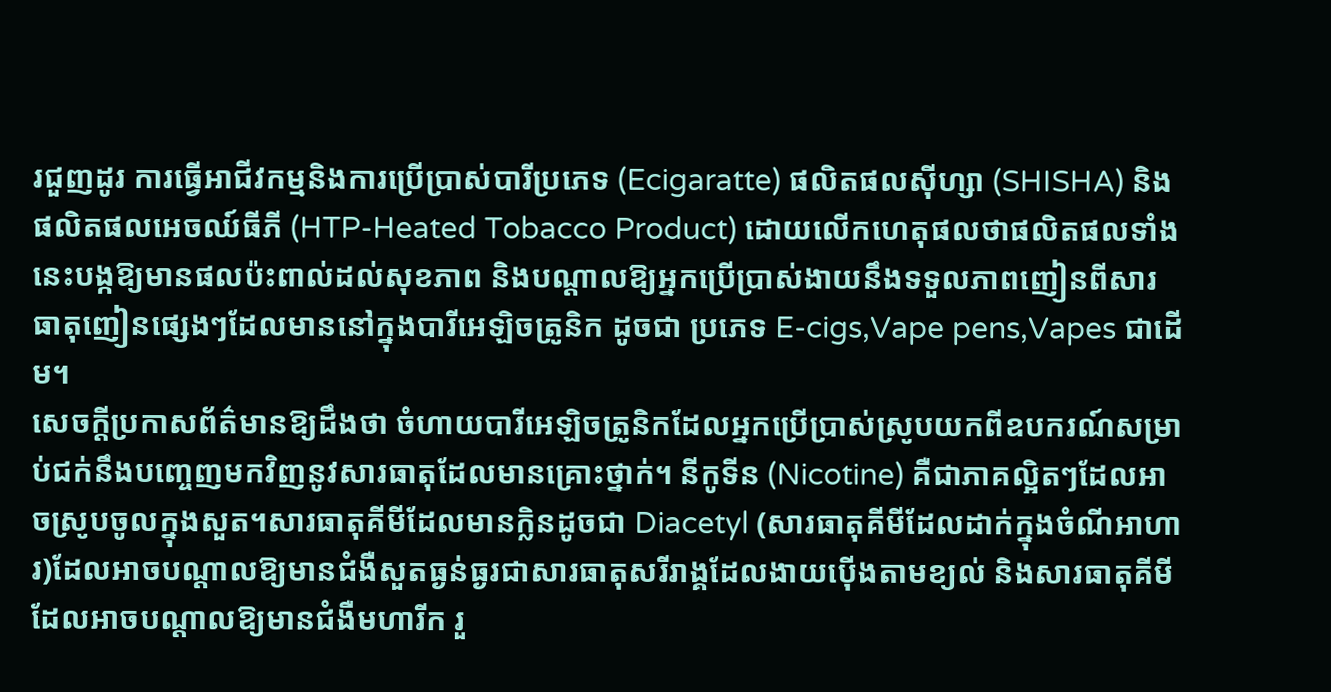រជួញដូរ ការធ្វើអាជីវកម្មនិងការប្រើប្រាស់បារីប្រភេទ (Ecigaratte) ផលិតផលស៊ីហ្សា (SHISHA) និងផលិតផលអេចឈ៍ធីភី (HTP-Heated Tobacco Product) ដោយលើកហេតុផលថាផលិតផលទាំងនេះបង្កឱ្យមានផលប៉ះពាល់ដល់សុខភាព និងបណ្តាលឱ្យអ្នកប្រើប្រាស់ងាយនឹងទទួលភាពញៀនពីសារធាតុញៀនផ្សេងៗដែលមាននៅក្នុងបារីអេឡិចត្រូនិក ដូចជា ប្រភេទ E-cigs,Vape pens,Vapes ជាដើម។
សេចក្តីប្រកាសព័ត៌មានឱ្យដឹងថា ចំហាយបារីអេឡិចត្រូនិកដែលអ្នកប្រើប្រាស់ស្រូបយកពីឧបករណ៍សម្រាប់ជក់នឹងបញ្ចេញមកវិញនូវសារធាតុដែលមានគ្រោះថ្នាក់។ នីកូទីន (Nicotine) គឺជាភាគល្អិតៗដែលអាចស្រូបចូលក្នុងសួត។សារធាតុគីមីដែលមានក្លិនដូចជា Diacetyl (សារធាតុគីមីដែលដាក់ក្នុងចំណីអាហារ)ដែលអាចបណ្តាលឱ្យមានជំងឺសួតធ្ងន់ធ្ងរជាសារធាតុសរីរាង្គដែលងាយប៉ើងតាមខ្យល់ និងសារធាតុគីមីដែលអាចបណ្តាលឱ្យមានជំងឺមហារីក រួ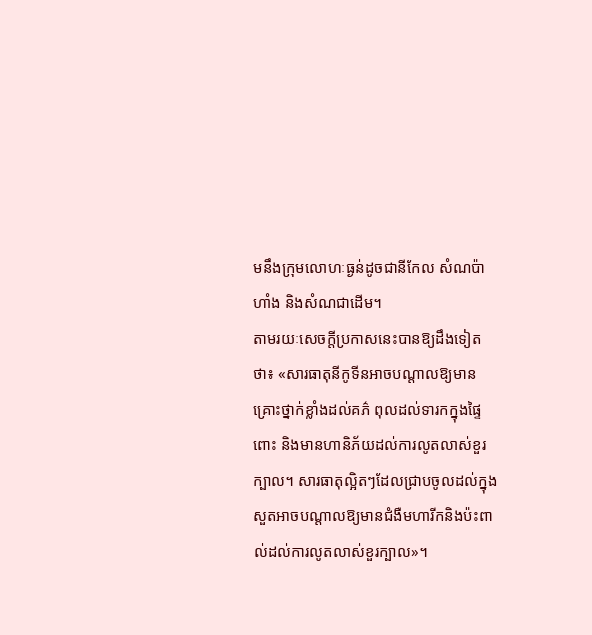មនឹងក្រុមលោហៈធ្ងន់ដូចជានីកែល សំណប៉ាហាំង និងសំណជាដើម។
តាមរយៈសេចក្តីប្រកាសនេះបានឱ្យដឹងទៀតថា៖ «សារធាតុនីកូទីនអាចបណ្តាលឱ្យមានគ្រោះថ្នាក់ខ្លាំងដល់គភ៌ ពុលដល់ទារកក្នុងផ្ទៃពោះ និងមានហានិភ័យដល់ការលូតលាស់ខួរក្បាល។ សារធាតុល្អិតៗដែលជ្រាបចូលដល់ក្នុងសួតអាចបណ្តាលឱ្យមានជំងឺមហារីកនិងប៉ះពាល់ដល់ការលូតលាស់ខួរក្បាល»។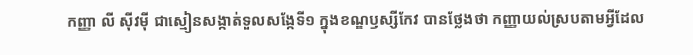កញ្ញា លី ស៊ីវម៉ី ជាស្មៀនសង្កាត់ទួលសង្កែទី១ ក្នុងខណ្ឌឫស្សីកែវ បានថ្លែងថា កញ្ញាយល់ស្របតាមអ្វីដែល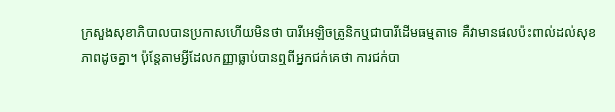ក្រសួងសុខាភិបាលបានប្រកាសហើយមិនថា បារីអេឡិចត្រូនិកឬជាបារីដើមធម្មតាទេ គឺវាមានផលប៉ះពាល់ដល់សុខភាពដូចគ្នា។ ប៉ុន្តែតាមអ្វីដែលកញ្ញាធ្លាប់បានឮពីអ្នកជក់គេថា ការជក់បា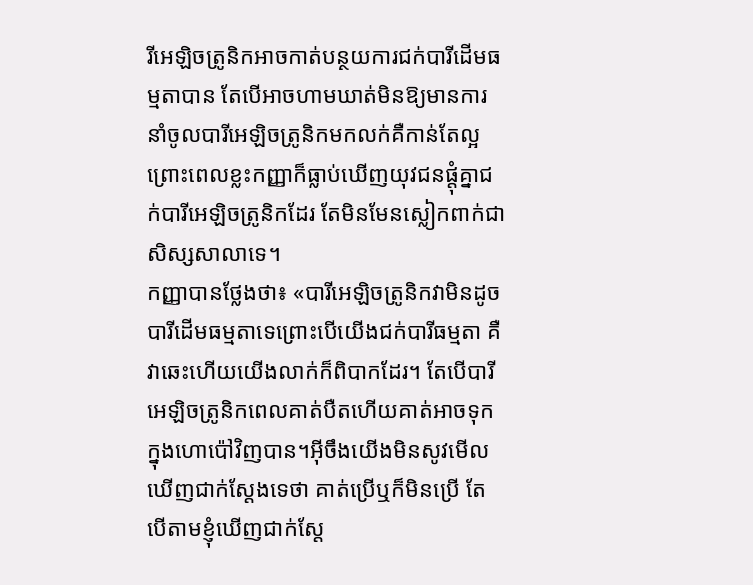រីអេឡិចត្រូនិកអាចកាត់បន្ថយការជក់បារីដើមធម្មតាបាន តែបើអាចហាមឃាត់មិនឱ្យមានការនាំចូលបារីអេឡិចត្រូនិកមកលក់គឺកាន់តែល្អ ព្រោះពេលខ្លះកញ្ញាក៏ធ្លាប់ឃើញយុវជនផ្តុំគ្នាជក់បារីអេឡិចត្រូនិកដែរ តែមិនមែនស្លៀកពាក់ជាសិស្សសាលាទេ។
កញ្ញាបានថ្លែងថា៖ «បារីអេឡិចត្រូនិកវាមិនដូចបារីដើមធម្មតាទេព្រោះបើយើងជក់បារីធម្មតា គឺវាឆេះហើយយើងលាក់ក៏ពិបាកដែរ។ តែបើបារីអេឡិចត្រូនិកពេលគាត់បឺតហើយគាត់អាចទុកក្នុងហោប៉ៅវិញបាន។អ៊ីចឹងយើងមិនសូវមើលឃើញជាក់ស្តែងទេថា គាត់ប្រើឬក៏មិនប្រើ តែបើតាមខ្ញុំឃើញជាក់ស្តែ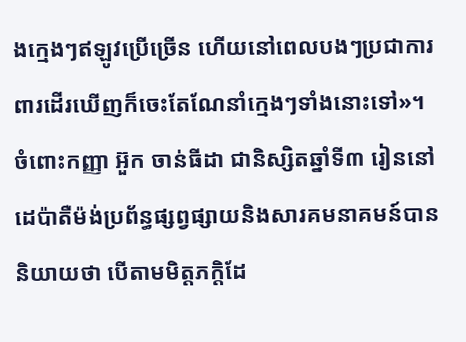ងក្មេងៗឥឡូវប្រើច្រើន ហើយនៅពេលបងៗប្រជាការពារដើរឃើញក៏ចេះតែណែនាំក្មេងៗទាំងនោះទៅ»។
ចំពោះកញ្ញា អ៊ួក ចាន់ធីដា ជានិស្សិតឆ្នាំទី៣ រៀននៅដេប៉ាតឺម៉ង់ប្រព័ន្ធផ្សព្វផ្សាយនិងសារគមនាគមន៍បាននិយាយថា បើតាមមិត្តភក្តិដែ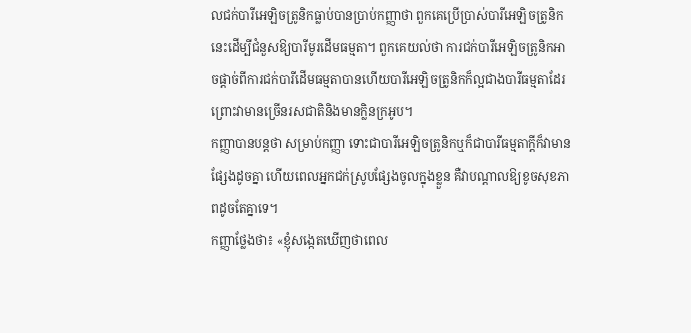លជក់បារីអេឡិចត្រូនិកធ្លាប់បានប្រាប់កញ្ញាថា ពួកគេប្រើប្រាស់បារីអេឡិចត្រូនិកនេះដើម្បីជំនួសឱ្យបារីមូរដើមធម្មតា។ ពួកគេយល់ថា ការជក់បារីអេឡិចត្រូនិកអាចផ្តាច់ពីការជក់បារីដើមធម្មតាបានហើយបារីអេឡិចត្រូនិកក៏ល្អជាងបារីធម្មតាដែរ ព្រោះវាមានច្រើនរសជាតិនិងមានក្លិនក្រអូប។
កញ្ញាបានបន្តថា សម្រាប់កញ្ញា ទោះជាបារីអេឡិចត្រូនិកឬក៏ជាបារីធម្មតាក្តីក៏វាមានផ្សែងដូចគ្នា ហើយពេលអ្នកជក់ស្រូបផ្សែងចូលក្នុងខ្លួន គឺវាបណ្តាលឱ្យខូចសុខភាពដូចតែគ្នាទេ។
កញ្ញាថ្លែងថា៖ «ខ្ញុំសង្កេតឃើញថាពេល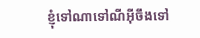ខ្ញុំទៅណាទៅណីអ៊ីចឹងទៅ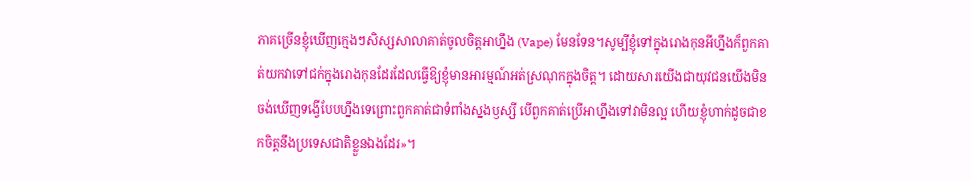ភាគច្រើនខ្ញុំឃើញក្មេងៗសិស្សសាលាគាត់ចូលចិត្តអាហ្នឹង (Vape) មែនទែន។សូម្បីខ្ញុំទៅក្នុងរោងកុនអីហ្នឹងក៏ពួកគាត់យកវាទៅជក់ក្នុងរោងកុនដែរដែលធ្វើឱ្យខ្ញុំមានអារម្មណ៍អត់ស្រណុកក្នុងចិត្ត។ ដោយសារយើងជាយុវជនយើងមិនចង់ឃើញទង្វើបែបហ្នឹងទេព្រោះពួកគាត់ជាទំពាំងស្នងឫស្សី បើពួកគាត់ប្រើអាហ្នឹងទៅវាមិនល្អ ហើយខ្ញុំហាក់ដូចជាខកចិត្តនឹងប្រទេសជាតិខ្លួនឯងដែរ»។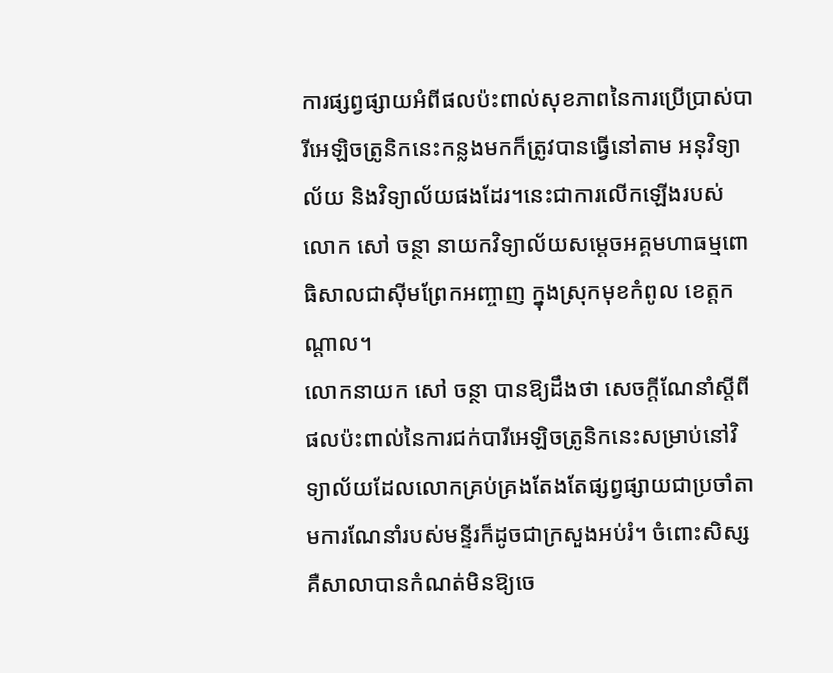ការផ្សព្វផ្សាយអំពីផលប៉ះពាល់សុខភាពនៃការប្រើប្រាស់បារីអេឡិចត្រូនិកនេះកន្លងមកក៏ត្រូវបានធ្វើនៅតាម អនុវិទ្យាល័យ និងវិទ្យាល័យផងដែរ។នេះជាការលើកឡើងរបស់លោក សៅ ចន្ថា នាយកវិទ្យាល័យសម្តេចអគ្គមហាធម្មពោធិសាលជាស៊ីមព្រែកអញ្ចាញ ក្នុងស្រុកមុខកំពូល ខេត្តកណ្តាល។
លោកនាយក សៅ ចន្ថា បានឱ្យដឹងថា សេចក្តីណែនាំស្តីពីផលប៉ះពាល់នៃការជក់បារីអេឡិចត្រូនិកនេះសម្រាប់នៅវិទ្យាល័យដែលលោកគ្រប់គ្រងតែងតែផ្សព្វផ្សាយជាប្រចាំតាមការណែនាំរបស់មន្ទីរក៏ដូចជាក្រសួងអប់រំ។ ចំពោះសិស្ស គឺសាលាបានកំណត់មិនឱ្យចេ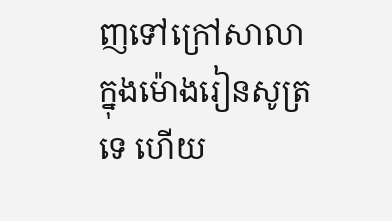ញទៅក្រៅសាលាក្នុងម៉ោងរៀនសូត្រទេ ហើយ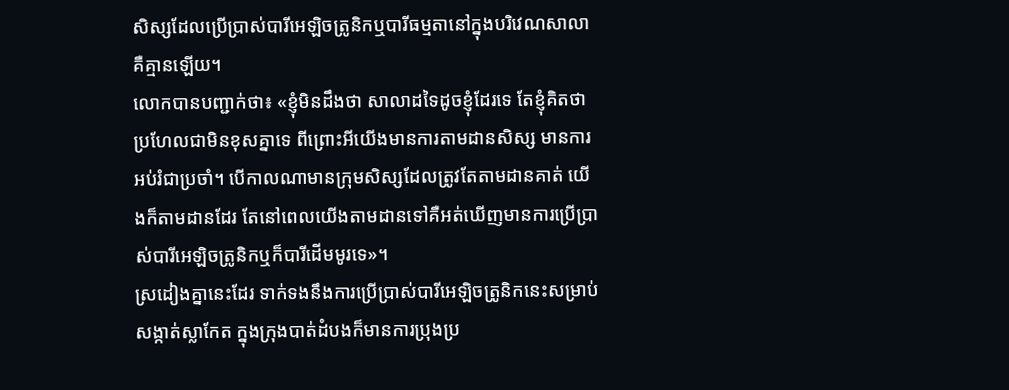សិស្សដែលប្រើប្រាស់បារីអេឡិចត្រូនិកឬបារីធម្មតានៅក្នុងបរិវេណសាលាគឺគ្មានឡើយ។
លោកបានបញ្ជាក់ថា៖ «ខ្ញុំមិនដឹងថា សាលាដទៃដូចខ្ញុំដែរទេ តែខ្ញុំគិតថាប្រហែលជាមិនខុសគ្នាទេ ពីព្រោះអីយើងមានការតាមដានសិស្ស មានការអប់រំជាប្រចាំ។ បើកាលណាមានក្រុមសិស្សដែលត្រូវតែតាមដានគាត់ យើងក៏តាមដានដែរ តែនៅពេលយើងតាមដានទៅគឺអត់ឃើញមានការប្រើប្រាស់បារីអេឡិចត្រូនិកឬក៏បារីដើមមូរទេ»។
ស្រដៀងគ្នានេះដែរ ទាក់ទងនឹងការប្រើប្រាស់បារីអេឡិចត្រូនិកនេះសម្រាប់សង្កាត់ស្លាកែត ក្នុងក្រុងបាត់ដំបងក៏មានការប្រុងប្រ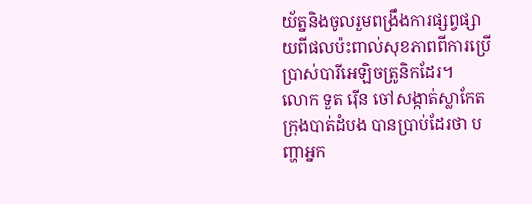យ័ត្ននិងចូលរួមពង្រឹងការផ្សព្វផ្សាយពីផលប៉ះពាល់សុខភាពពីការប្រើប្រាស់បារីអេឡិចត្រូនិកដែរ។
លោក ទួត រ៉ើន ចៅសង្កាត់ស្លាកែត ក្រុងបាត់ដំបង បានប្រាប់ដែរថា បញ្ហាអ្នក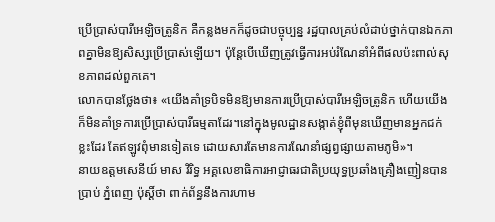ប្រើប្រាស់បារីអេឡិចត្រូនិក គឺកន្លងមកក៏ដូចជាបច្ចុប្បន្ន រដ្ឋបាលគ្រប់លំដាប់ថ្នាក់បានឯកភាពគ្នាមិនឱ្យសិស្សប្រើប្រាស់ឡើយ។ ប៉ុន្តែបើឃើញត្រូវធ្វើការអប់រំណែនាំអំពីផលប៉ះពាល់សុខភាពដល់ពួកគេ។
លោកបានថ្លែងថា៖ «យើងគាំទ្របិទមិនឱ្យមានការប្រើប្រាស់បារីអេឡិចត្រូនិក ហើយយើងក៏មិនគាំទ្រការប្រើប្រាស់បារីធម្មតាដែរ។នៅក្នុងមូលដ្ឋានសង្កាត់ខ្ញុំពីមុនឃើញមានអ្នកជក់ខ្លះដែរ តែឥឡូវពុំមានទៀតទេ ដោយសារតែមានការណែនាំផ្សព្វផ្សាយតាមភូមិ»។
នាយឧត្ដមសេនីយ៍ មាស វិរិទ្ធ អគ្គលេខាធិការអាជ្ញាធរជាតិប្រយុទ្ធប្រឆាំងគ្រឿងញៀនបានប្រាប់ ភ្នំពេញ ប៉ុស្តិ៍ថា ពាក់ព័ន្ធនឹងការហាម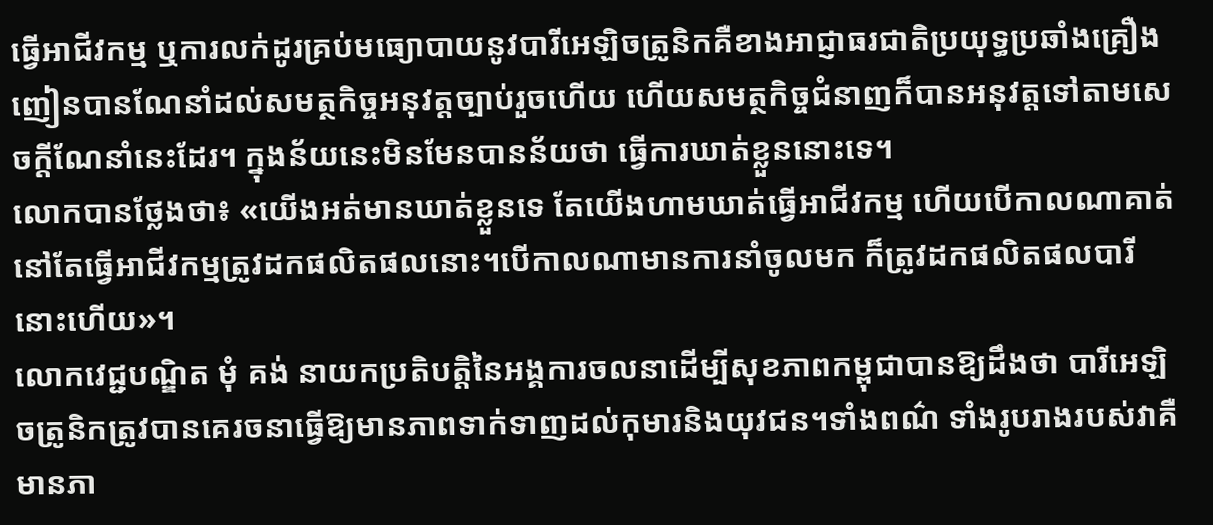ធ្វើអាជីវកម្ម ឬការលក់ដូរគ្រប់មធ្យោបាយនូវបារីអេឡិចត្រូនិកគឺខាងអាជ្ញាធរជាតិប្រយុទ្ធប្រឆាំងគ្រឿងញៀនបានណែនាំដល់សមត្ថកិច្ចអនុវត្តច្បាប់រួចហើយ ហើយសមត្ថកិច្ចជំនាញក៏បានអនុវត្តទៅតាមសេចក្តីណែនាំនេះដែរ។ ក្នុងន័យនេះមិនមែនបានន័យថា ធ្វើការឃាត់ខ្លួននោះទេ។
លោកបានថ្លែងថា៖ «យើងអត់មានឃាត់ខ្លួនទេ តែយើងហាមឃាត់ធ្វើអាជីវកម្ម ហើយបើកាលណាគាត់នៅតែធ្វើអាជីវកម្មត្រូវដកផលិតផលនោះ។បើកាលណាមានការនាំចូលមក ក៏ត្រូវដកផលិតផលបារីនោះហើយ»។
លោកវេជ្ជបណ្ឌិត មុំ គង់ នាយកប្រតិបត្តិនៃអង្គការចលនាដើម្បីសុខភាពកម្ពុជាបានឱ្យដឹងថា បារីអេឡិចត្រូនិកត្រូវបានគេរចនាធ្វើឱ្យមានភាពទាក់ទាញដល់កុមារនិងយុវជន។ទាំងពណ៌ ទាំងរូបរាងរបស់វាគឺមានភា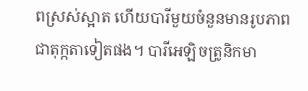ពស្រស់ស្អាត ហើយបារីមួយចំនួនមានរូបភាពជាតុក្កតាទៀតផង។ បារីអេឡិចត្រូនិកមា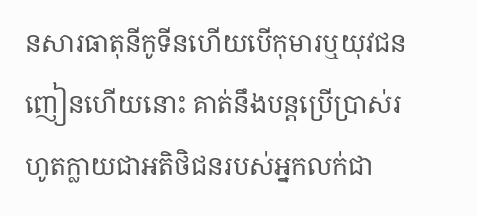នសារធាតុនីកូទីនហើយបើកុមារឬយុវជនញៀនហើយនោះ គាត់នឹងបន្តប្រើប្រាស់រហូតក្លាយជាអតិថិជនរបស់អ្នកលក់ជា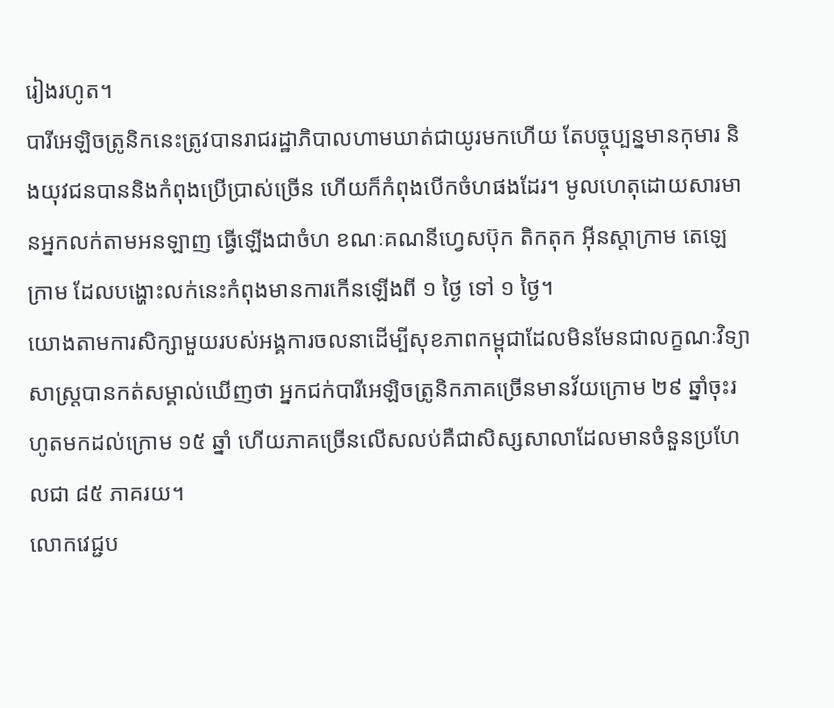រៀងរហូត។
បារីអេឡិចត្រូនិកនេះត្រូវបានរាជរដ្ឋាភិបាលហាមឃាត់ជាយូរមកហើយ តែបច្ចុប្បន្នមានកុមារ និងយុវជនបាននិងកំពុងប្រើប្រាស់ច្រើន ហើយក៏កំពុងបើកចំហផងដែរ។ មូលហេតុដោយសារមានអ្នកលក់តាមអនឡាញ ធ្វើឡើងជាចំហ ខណៈគណនីហ្វេសប៊ុក តិកតុក អ៊ីនស្ដាក្រាម តេឡេក្រាម ដែលបង្ហោះលក់នេះកំពុងមានការកើនឡើងពី ១ ថ្ងៃ ទៅ ១ ថ្ងៃ។
យោងតាមការសិក្សាមួយរបស់អង្គការចលនាដើម្បីសុខភាពកម្ពុជាដែលមិនមែនជាលក្ខណៈវិទ្យាសាស្ត្របានកត់សម្គាល់ឃើញថា អ្នកជក់បារីអេឡិចត្រូនិកភាគច្រើនមានវ័យក្រោម ២៩ ឆ្នាំចុះរហូតមកដល់ក្រោម ១៥ ឆ្នាំ ហើយភាគច្រើនលើសលប់គឺជាសិស្សសាលាដែលមានចំនួនប្រហែលជា ៨៥ ភាគរយ។
លោកវេជ្ជប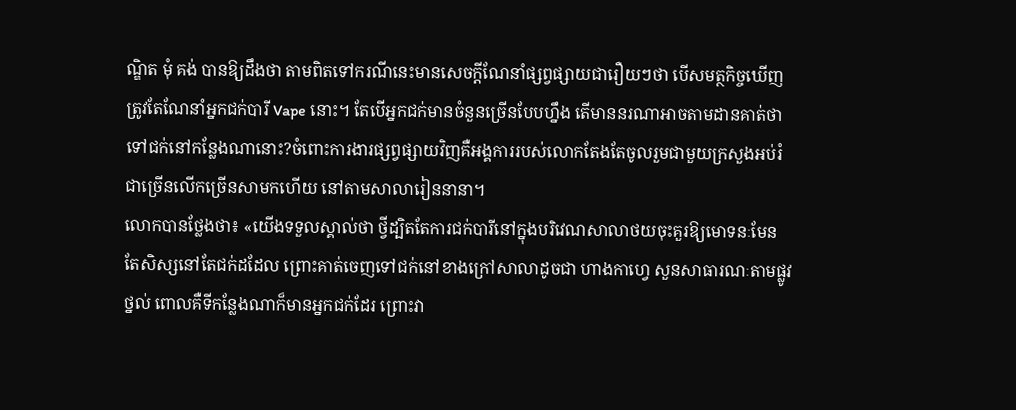ណ្ឌិត មុំ គង់ បានឱ្យដឹងថា តាមពិតទៅករណីនេះមានសេចក្តីណែនាំផ្សព្វផ្សាយជារឿយៗថា បើសមត្ថកិច្ចឃើញត្រូវតែណែនាំអ្នកជក់បារី Vape នោះ។ តែបើអ្នកជក់មានចំនួនច្រើនបែបហ្នឹង តើមាននរណាអាចតាមដានគាត់ថា ទៅជក់នៅកន្លែងណានោះ?ចំពោះការងារផ្សព្វផ្សាយវិញគឺអង្គការរបស់លោកតែងតែចូលរួមជាមួយក្រសួងអប់រំជាច្រើនលើកច្រើនសាមកហើយ នៅតាមសាលារៀននានា។
លោកបានថ្លែងថា៖ «យើងទទួលស្គាល់ថា ថ្វីដ្បិតតែការជក់បារីនៅក្នុងបរិវេណសាលាថយចុះគួរឱ្យមោទនៈមែន តែសិស្សនៅតែជក់ដដែល ព្រោះគាត់ចេញទៅជក់នៅខាងក្រៅសាលាដូចជា ហាងកាហ្វេ សួនសាធារណៈតាមផ្លូវថ្នល់ ពោលគឺទីកន្លែងណាក៏មានអ្នកជក់ដែរ ព្រោះវា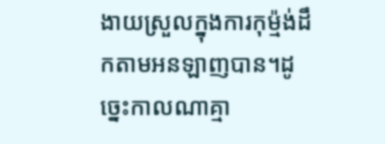ងាយស្រួលក្នុងការកុម្ម៉ង់ដឹកតាមអនឡាញបាន។ដូច្នេះកាលណាគ្មា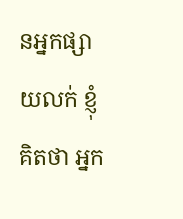នអ្នកផ្សាយលក់ ខ្ញុំគិតថា អ្នក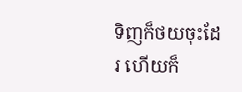ទិញក៏ថយចុះដែរ ហើយក៏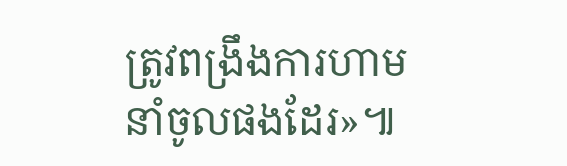ត្រូវពង្រឹងការហាមនាំចូលផងដែរ»៕